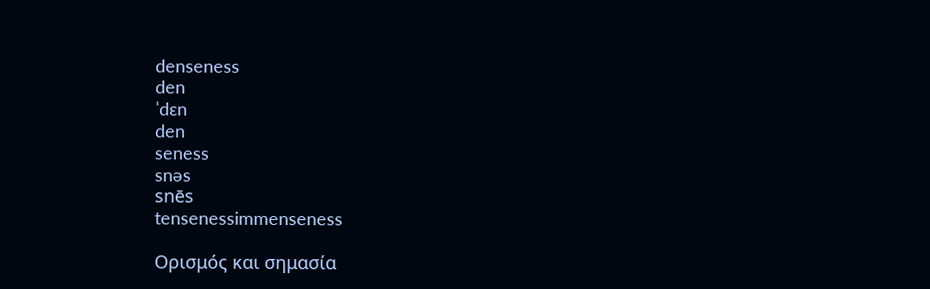denseness
den
ˈdɛn
den
seness
snəs
snēs
tensenessimmenseness

Ορισμός και σημασία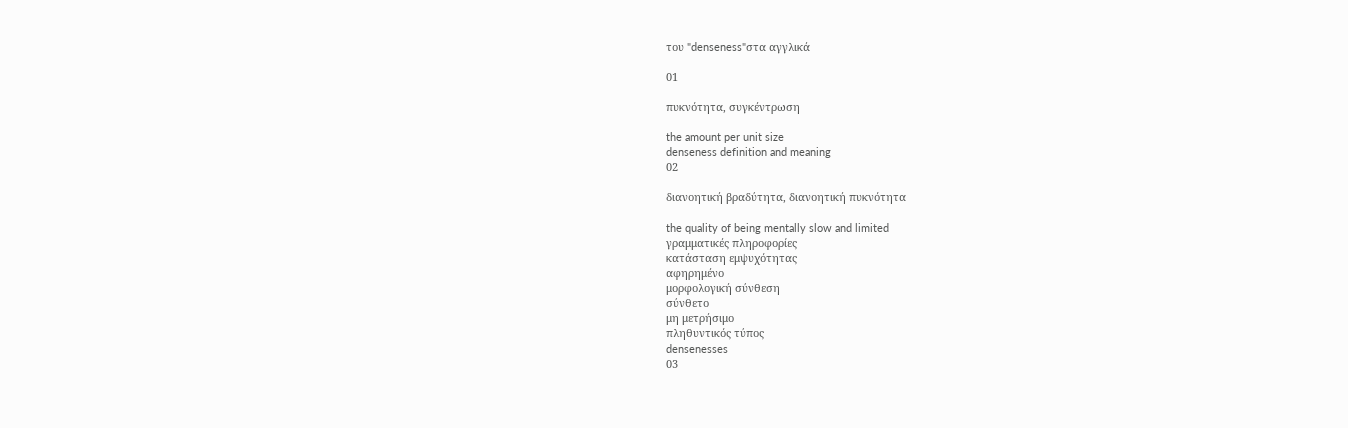του "denseness"στα αγγλικά

01

πυκνότητα, συγκέντρωση

the amount per unit size
denseness definition and meaning
02

διανοητική βραδύτητα, διανοητική πυκνότητα

the quality of being mentally slow and limited
γραμματικές πληροφορίες
κατάσταση εμψυχότητας
αφηρημένο
μορφολογική σύνθεση
σύνθετο
μη μετρήσιμο
πληθυντικός τύπος
densenesses
03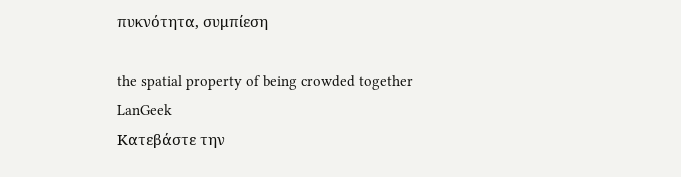πυκνότητα, συμπίεση

the spatial property of being crowded together
LanGeek
Κατεβάστε την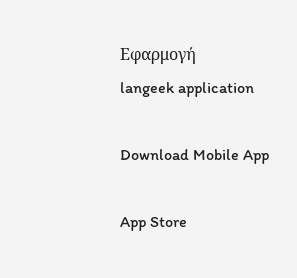Εφαρμογή
langeek application

Download Mobile App

App Store